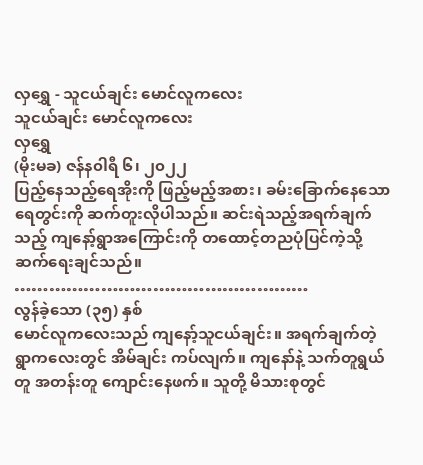လှရွှေ - သူငယ်ချင်း မောင်လူကလေး
သူငယ်ချင်း မောင်လူကလေး
လှရွှေ
(မိုးမခ) ဇန်န၀ါရီ ၆၊ ၂၀၂၂
ပြည့်နေသည့်ရေအိုးကို ဖြည့်မည့်အစား၊ ခမ်းခြောက်နေသောရေတွင်းကို ဆက်တူးလိုပါသည်။ ဆင်းရဲသည့်အရက်ချက်သည့် ကျနော့်ရွာအကြောင်းကို တထောင့်တညပုံပြင်ကဲ့သို့ ဆက်ရေးချင်သည်။
……………………………………………
လွန်ခဲ့သော (၃၅) နှစ်
မောင်လူကလေးသည် ကျနော့်သူငယ်ချင်း။ အရက်ချက်တဲ့ ရွာကလေးတွင် အိမ်ချင်း ကပ်လျက်။ ကျနော်နဲ့ သက်တူရွယ်တူ အတန်းတူ ကျောင်းနေဖက်။ သူတို့ မိသားစုတွင်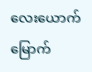လေးယောက်မြောက်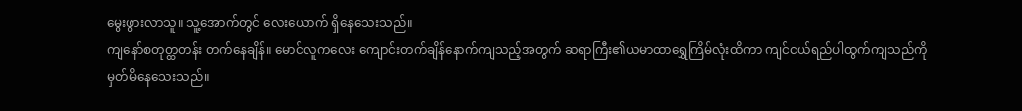မွေးဖွားလာသူ။ သူ့အောက်တွင် လေးယောက် ရှိနေသေးသည်။
ကျနော်စတုတ္ထတန်း တက်နေချိန်။ မောင်လူကလေး ကျောင်းတက်ချိန်နောက်ကျသည့်အတွက် ဆရာကြီး၏ယမာထာရွှေကြိမ်လုံးထိကာ ကျင်ငယ်ရည်ပါထွက်ကျသည်ကို မှတ်မိနေသေးသည်။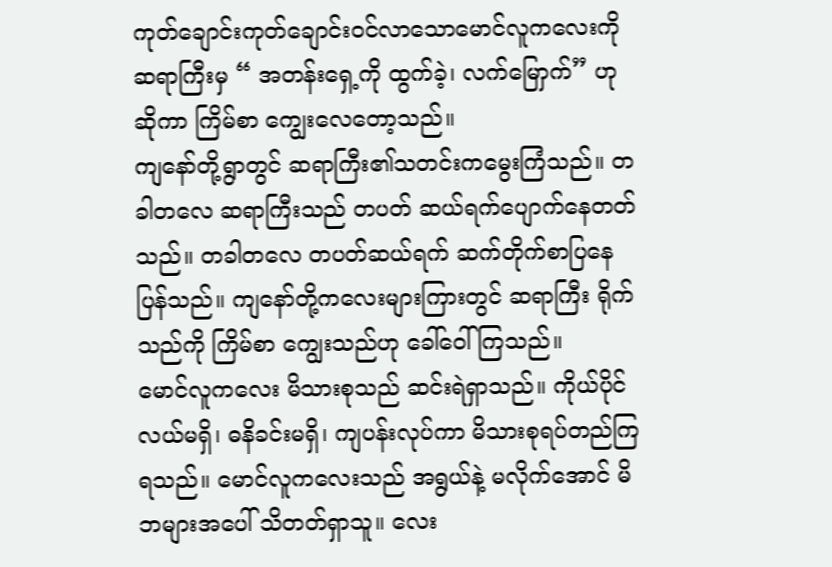ကုတ်ချောင်းကုတ်ချောင်းဝင်လာသောမောင်လူကလေးကို ဆရာကြီးမှ “ အတန်းရှေ့ကို ထွက်ခဲ့၊ လက်မြောှက်” ဟုဆိုကာ ကြိမ်စာ ကျွေးလေတော့သည်။
ကျနော်တို့ရွာတွင် ဆရာကြီး၏သတင်းကမွေးကြံသည်။ တခါတလေ ဆရာကြီးသည် တပတ် ဆယ်ရက်ပျောက်နေတတ်သည်။ တခါတလေ တပတ်ဆယ်ရက် ဆက်တိုက်စာပြနေပြန်သည်။ ကျနော်တို့ကလေးများကြားတွင် ဆရာကြီး ရိုက်သည်ကို ကြိမ်စာ ကျွေးသည်ဟု ခေါ်ဝေါ်ကြသည်။
မောင်လူကလေး မိသားစုသည် ဆင်းရဲရှာသည်။ ကိုယ်ပိုင်လယ်မရှိ၊ ဓနိခင်းမရှိ၊ ကျပန်းလုပ်ကာ မိသားစုရပ်တည်ကြရသည်။ မောင်လူကလေးသည် အရွယ်နဲ့ မလိုက်အောင် မိဘများအပေါ် သိတတ်ရှာသူ။ လေး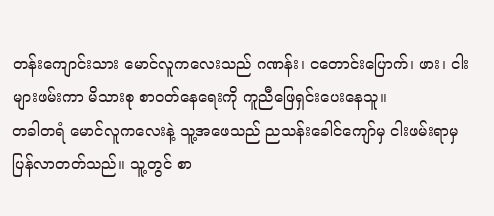တန်းကျောင်းသား မောင်လူကလေးသည် ဂဏန်း၊ ငတောင်းပြောက်၊ ဖား၊ ငါးများဖမ်းကာ မိသားစု စာဝတ်နေရေးကို ကူညီဖြေရှင်းပေးနေသူ။
တခါတရံ မောင်လူကလေးနဲ့ သူ့အဖေသည် ညသန်းခေါင်ကျော်မှ ငါးဖမ်းရာမှ ပြန်လာတတ်သည်။ သူ့တွင် စာ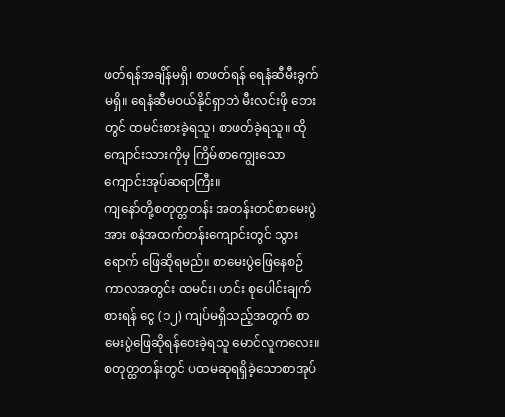ဖတ်ရန်အချိန်မရှိ၊ စာဖတ်ရန် ရေနံဆီမီးခွက်မရှိ။ ရေနံဆီမဝယ်နိုင်ရှာဘဲ မီးလင်းဖို ဘေးတွင် ထမင်းစားခဲ့ရသူ၊ စာဖတ်ခဲ့ရသူ။ ထိုကျောင်းသားကိုမှ ကြိမ်စာကျွေးသော ကျောင်းအုပ်ဆရာကြီး။
ကျနော်တို့စတုတ္တတန်း အတန်းတင်စာမေးပွဲအား စနဲအထက်တန်းကျောင်းတွင် သွားရောက် ဖြေဆိုရမည်။ စာမေးပွဲဖြေနေစဉ် ကာလအတွင်း ထမင်း၊ ဟင်း စုပေါင်းချက်စားရန် ငွေ (၁၂) ကျပ်မရှိသည့်အတွက် စာမေးပွဲဖြေဆိုရန်ဝေးခဲ့ရသူ မောင်လူကလေး။
စတုတ္ထတန်းတွင် ပထမဆုရရှိခဲ့သောစာအုပ်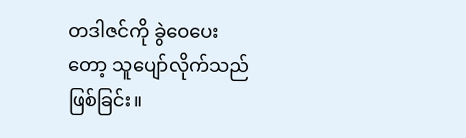တဒါဇင်ကို ခွဲဝေပေးတော့ သူပျော်လိုက်သည် ဖြစ်ခြင်း။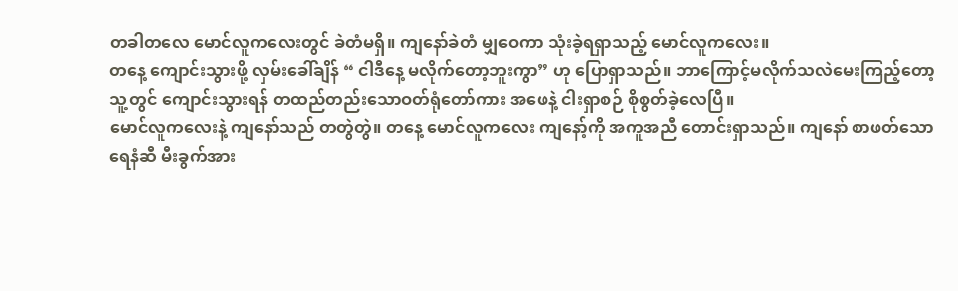တခါတလေ မောင်လူကလေးတွင် ခဲတံမရှိ။ ကျနော်ခဲတံ မျှဝေကာ သုံးခဲ့ရရှာသည့် မောင်လူကလေး။
တနေ့ ကျောင်းသွားဖို့ လှမ်းခေါ်ချိန် “ ငါဒီနေ့ မလိုက်တော့ဘူးကွာ” ဟု ပြောရှာသည်။ ဘာကြောင့်မလိုက်သလဲမေးကြည့်တော့ သူ့တွင် ကျောင်းသွားရန် တထည်တည်းသောဝတ်ရုံတော်ကား အဖေနဲ့ ငါးရှာစဉ် စိုစွတ်ခဲ့လေပြီ။
မောင်လူကလေးနဲ့ ကျနော်သည် တတွဲတွဲ။ တနေ့ မောင်လူကလေး ကျနော့်ကို အကူအညီ တောင်းရှာသည်။ ကျနော် စာဖတ်သော ရေနံဆီ မီးခွက်အား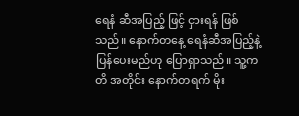ရေနံ ဆီအပြည့် ဖြင့် ငှားရန် ဖြစ်သည်။ နောက်တနေ့ ရေနံဆီအပြည့်နဲ့ ပြန်ပေးမည်ဟု ပြောရှာသည်။ သူ့ကတိ အတိုင်း နောက်တရက် မိုး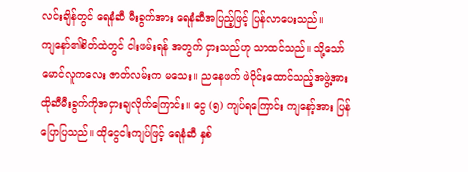လင်းချိန်တွင် ရေနံဆီ မီးခွက်အား ရေနံဆီအပြည့်ဖြင့် ပြန်လာပေးသည်။
ကျနော်၏စိတ်ထဲတွင် ငါးဖမ်းရန် အတွက် ငှားသည်ဟု သာထင်သည်။ သို့သော် မောင်လူကလေး ဇာတ်လမ်းက မသေး။ ညနေဖက် ဖဲဝိုင်းထောင်သည့်အဖွဲ့အား ထိုဆီမီးခွက်ကိုအငှားချလိုက်ကြောင်း။ ငွေ (၅) ကျပ်ရကြောင်း ကျနော့်အား ပြန်ပြောပြသည်။ ထိုငွေငါးကျပ်ဖြင့် ရေနံဆီ နှစ်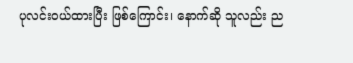ပုလင်းဝယ်ထားပြီး ဖြစ်ကြောင်း၊ နောက်ဆို သူလည်း ည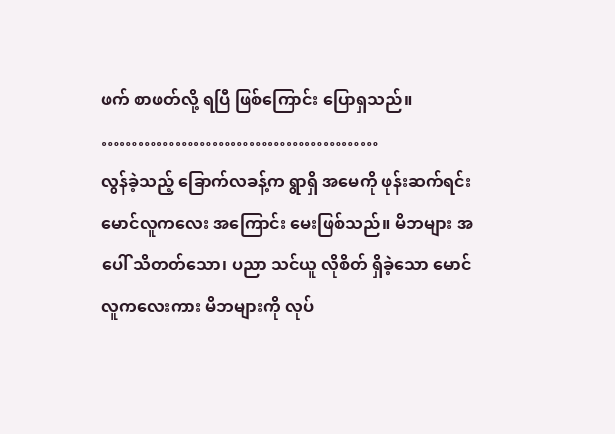ဖက် စာဖတ်လို့ ရပြီ ဖြစ်ကြောင်း ပြောရှသည်။
………………………………………
လွန်ခဲ့သည့် ခြောက်လခန့်က ရွာရှိ အမေကို ဖုန်းဆက်ရင်း မောင်လူကလေး အကြောင်း မေးဖြစ်သည်။ မိဘများ အပေါ် သိတတ်သော၊ ပညာ သင်ယူ လိုစိတ် ရှိခဲ့သော မောင်လူကလေးကား မိဘများကို လုပ်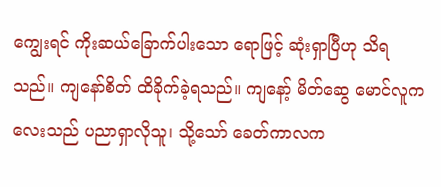ကျွေးရင် ကိုးဆယ်ခြောက်ပါးသော ရောဖြင့် ဆုံးရှာပြီဟု သိရသည်။ ကျနော်စိတ် ထိခိုက်ခဲ့ရသည်။ ကျနော့် မိတ်ဆွေ မောင်လူကလေးသည် ပညာရှာလိုသူ၊ သို့သော် ခေတ်ကာလက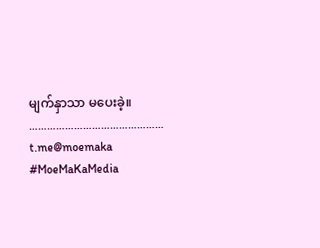မျက်နှာသာ မပေးခဲ့။
………………………………………
t.me@moemaka
#MoeMaKaMedia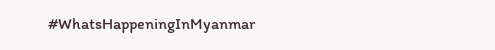#WhatsHappeningInMyanmar